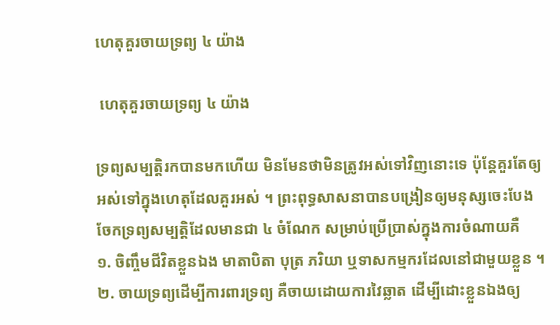ហេតុគួរចាយទ្រព្យ ៤ យ៉ាង

 ហេតុគួរចាយទ្រព្យ ៤ យ៉ាង

ទ្រព្យសម្បត្តិរកបានមកហើយ មិនមែនថាមិនត្រូវអស់ទៅវិញនោះទេ ប៉ុន្តែគួរតែឲ្យអស់ទៅក្នុងហេតុដែលគួរអស់ ។ ព្រះពុទ្ធសាសនាបានបង្រៀនឲ្យមនុស្សចេះបែងចែកទ្រព្យសម្បត្តិដែលមានជា ៤ ចំណែក សម្រាប់ប្រើប្រាស់ក្នុងការចំណាយគឺ
១. ចិញ្ចឹមជីវិតខ្លួនឯង មាតាបិតា បុត្រ ភរិយា ឬទាសកម្មករដែលនៅជាមួយខ្លួន ។
២. ចាយទ្រព្យដើម្បីការពារទ្រព្យ គឺចាយដោយការវៃឆ្លាត ដើម្បីដោះខ្លួនឯងឲ្យ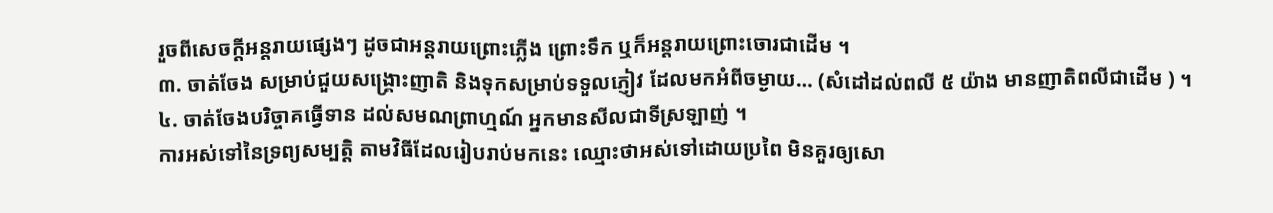រួចពីសេចក្តីអន្តរាយផ្សេងៗ ដូចជាអន្តរាយព្រោះភ្លើង ព្រោះទឹក ឬក៏អន្តរាយព្រោះចោរជាដើម ។
៣. ចាត់ចែង សម្រាប់ជួយសង្រ្គោះញាតិ និងទុកសម្រាប់ទទួលភ្ញៀវ ដែលមកអំពីចម្ងាយ… (សំដៅដល់ពលី ៥ យ៉ាង មានញាតិពលីជាដើម ) ។
៤. ចាត់ចែងបរិច្ចាគធ្វើទាន ដល់សមណព្រាហ្មណ៍ អ្នកមានសីលជាទីស្រឡាញ់ ។
ការអស់ទៅនៃទ្រព្យសម្បត្តិ តាមវិធីដែលរៀបរាប់មកនេះ ឈ្មោះថាអស់ទៅដោយប្រពៃ មិនគួរឲ្យសោ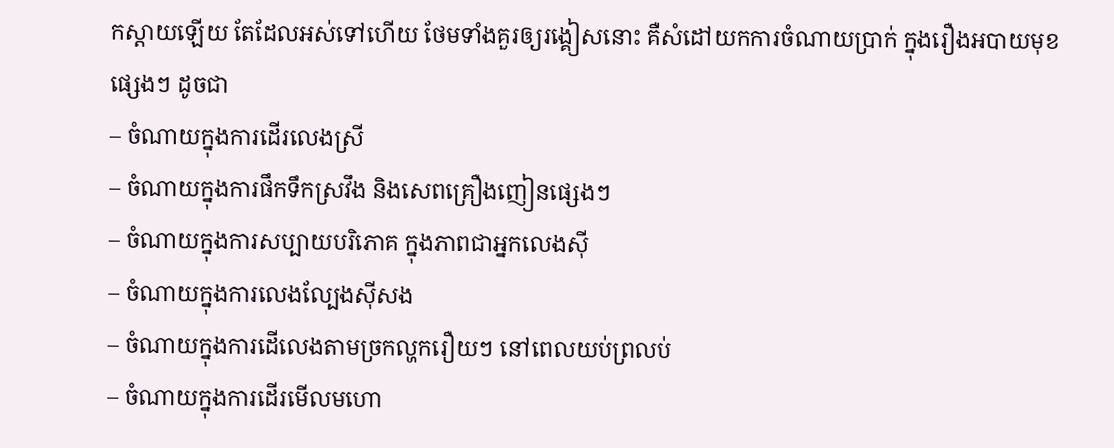កស្តាយឡើយ តែដែលអស់ទៅហើយ ថែមទាំងគួរឲ្យរង្គៀសនោះ គឺសំដៅយកការចំណាយប្រាក់ ក្នុងរឿងអបាយមុខផ្សេងៗ ដូចជា
– ចំណាយក្នុងការដើរលេងស្រី
– ចំណាយក្នុងការផឹកទឹកស្រវឹង និងសេពគ្រឿងញៀនផ្សេងៗ
– ចំណាយក្នុងការសប្បាយបរិភោគ ក្នុងភាពជាអ្នកលេងស៊ី
– ចំណាយក្នុងការលេងល្បែងស៊ីសង
– ចំណាយក្នុងការដើលេងតាមច្រកល្ហករឿយៗ នៅពេលយប់ព្រលប់
– ចំណាយក្នុងការដើរមើលមហោ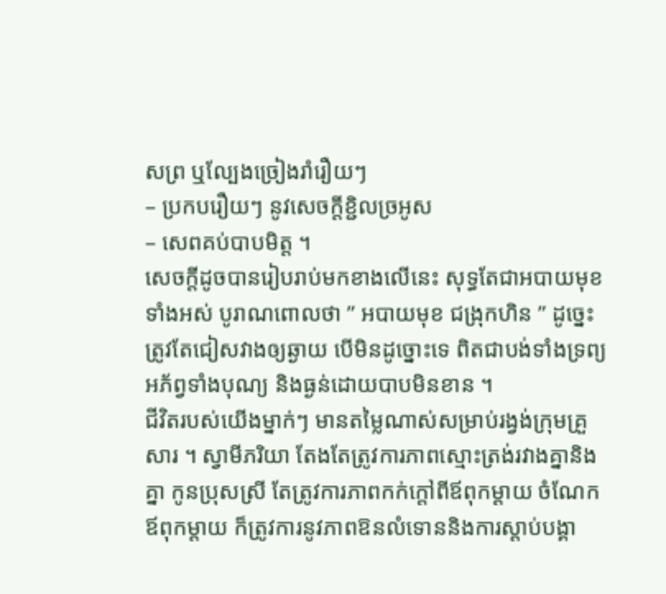សព្រ ឬល្បែងច្រៀងរាំរឿយៗ
– ប្រកបរឿយៗ នូវសេចក្តីខ្ជិលច្រអូស
– សេពគប់បាបមិត្ត ។
សេចក្តីដូចបានរៀបរាប់មកខាងលើនេះ សុទ្ធតែជាអបាយមុខទាំងអស់ បូរាណពោលថា ” អបាយមុខ ជង្រុកហិន ” ដូច្នេះត្រូវតែជៀសវាងឲ្យឆ្ងាយ បើមិនដូច្នោះទេ ពិតជាបង់ទាំងទ្រព្យ អភ័ព្វទាំងបុណ្យ និងធ្ងន់ដោយបាបមិនខាន ។
ជីវិតរបស់យើងម្នាក់ៗ មានតម្លៃណាស់សម្រាប់រង្វង់ក្រុមគ្រួសារ ។ ស្វាមីភរិយា តែងតែត្រូវការភាពស្មោះត្រង់រវាងគ្នានិងគ្នា កូនប្រុសស្រី តែត្រូវការភាពកក់ក្តៅពីឪពុកម្តាយ ចំណែកឪពុកម្តាយ ក៏ត្រូវការនូវភាពឱនលំទោននិងការស្តាប់បង្គា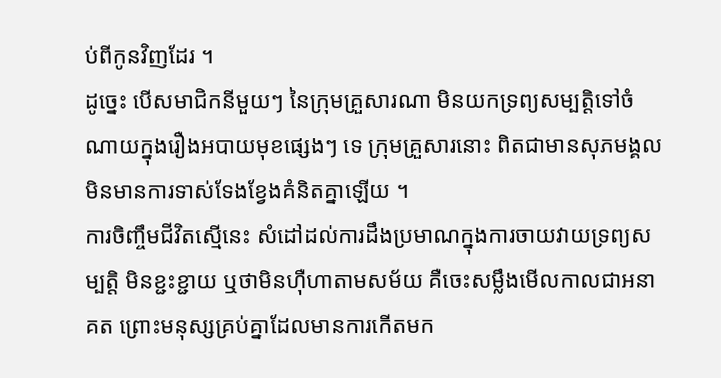ប់ពីកូនវិញដែរ ។
ដូច្នេះ បើសមាជិកនីមួយៗ នៃក្រុមគ្រួសារណា មិនយកទ្រព្យសម្បត្តិទៅចំណាយក្នុងរឿងអបាយមុខផ្សេងៗ ទេ ក្រុមគ្រួសារនោះ ពិតជាមានសុភមង្គល មិនមានការទាស់ទែងខ្វែងគំនិតគ្នាឡើយ ។
ការចិញ្ចឹមជីវិតស្មើនេះ សំដៅដល់ការដឹងប្រមាណក្នុងការចាយវាយទ្រព្យសម្បត្តិ មិនខ្ជះខ្ជាយ ឬថាមិនហ៊ឺហាតាមសម័យ គឺចេះសម្លឹងមើលកាលជាអនាគត ព្រោះមនុស្សគ្រប់គ្នាដែលមានការកើតមក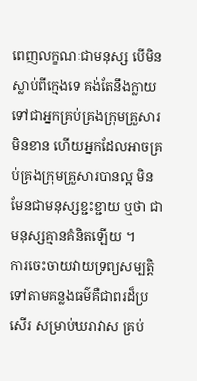ពេញលក្ខណៈជាមនុស្ស បើមិនស្លាប់ពីក្មេងទេ គង់តែនឹងក្លាយទៅជាអ្នកគ្រប់គ្រងក្រុមគ្រួសារមិនខាន ហើយអ្នកដែលអាចគ្រប់គ្រងក្រុមគ្រួសារបានល្អ មិនមែនជាមនុស្សខ្ជះខ្ជាយ ឬថា ជាមនុស្សគ្មានគំនិតឡើយ ។
ការចេះចាយវាយទ្រព្យសម្បត្តិទៅតាមគន្លងធម៌គឺជាពរដ៏ប្រសើរ សម្រាប់ឃរាវាស គ្រប់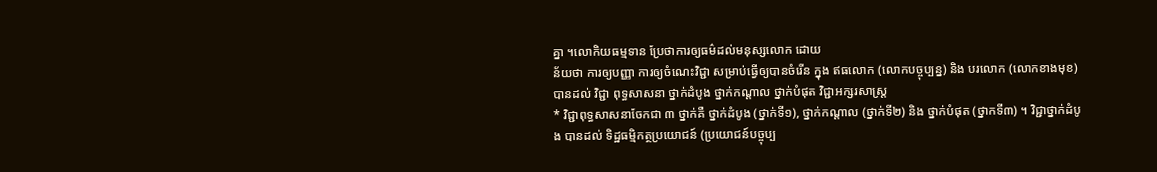គ្នា ។លោកិយធម្មទាន ប្រែថាការឲ្យធម៌ដល់មនុស្សលោក ដោយ
ន័យថា ការឲ្យបញ្ញា ការឲ្យចំណេះវិជ្ជា សម្រាប់ធ្វើឲ្យបានចំរើន ក្នុង ឥធលោក (លោកបច្ចុប្បន្ន) និង បរលោក (លោកខាងមុខ) បានដល់ វិជ្ជា ពុទ្ធសាសនា ថ្នាក់ដំបូង ថ្នាក់កណ្តាល ថ្នាក់បំផុត វិជ្ជាអក្សរសាស្ត្រ
* វិជ្ជាពុទ្ធសាសនាចែកជា ៣ ថ្នាក់គឺ ថ្នាក់ដំបូង (ថ្នាក់ទី១), ថ្នាក់កណ្តាល (ថ្នាក់ទី២) និង ថ្នាក់បំផុត (ថ្នាកទី៣) ។ វិជ្ជាថ្នាក់ដំបូង បានដល់ ទិដ្ឋធម្មិកត្ថប្រយោជន៍ (ប្រយោជន៍បច្ចុប្ប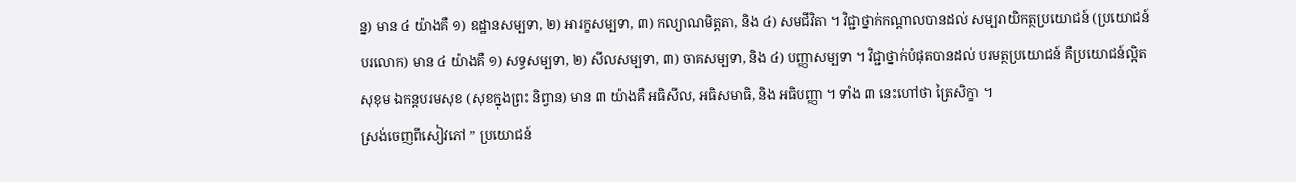ន្ន) មាន ៤ យ៉ាងគឺ ១) ឧដ្ឋានសម្បទា, ២) អារក្ខសម្បទា, ៣) កល្យាណមិត្តតា, និង ៤) សមជីវិតា ។ វិជ្ជាថ្នាក់កណ្តាលបានដល់ សម្បរាយិកត្ថប្រយោជន៍ (ប្រយោជន៍បរលោក) មាន ៤ យ៉ាងគឺ ១) សទ្ធសម្បទា, ២) សីលសម្បទា, ៣) ចាគសម្បទា, និង ៤) បញ្ញាសម្បទា ។ វិជ្ជាថ្នាក់បំផុតបានដល់ បរមត្ថប្រយោជន៍ គឺប្រយោជន៍ល្អិតសុខុម ឯកន្តបរមសុខ (សុខក្នុងព្រះ និព្វាន) មាន ៣ យ៉ាងគឺ អធិសីល, អធិសមាធិ, និង អធិបញ្ញា ។ ទាំង ៣ នេះហៅថា ត្រៃសិក្ខា ។
ស្រង់ចេញពីសៀវភៅ ” ប្រយោជន៍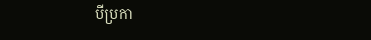បីប្រកា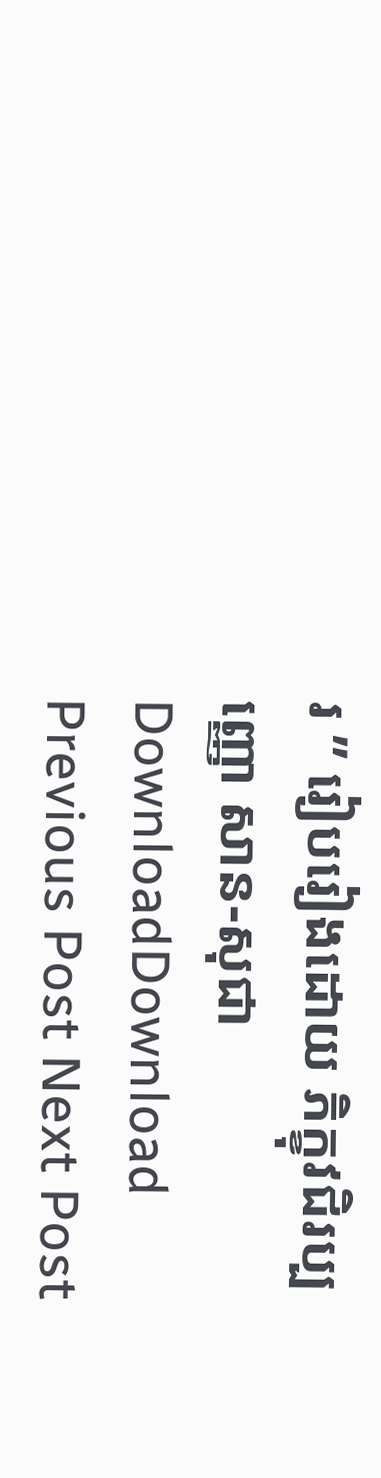រ ” រៀបរៀងដោយ ភិក្ខុវជិរប្បញ្ញោ សាន-សុជា DownloadDownload
Previous Post Next Post